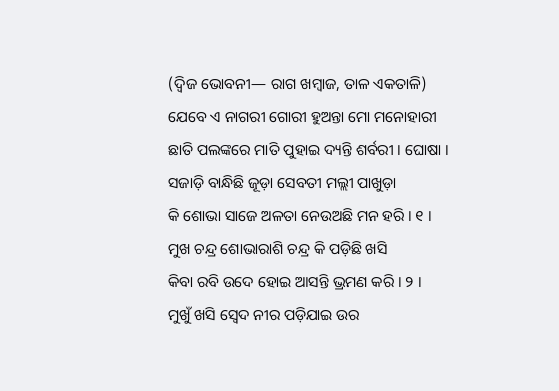(ଦ୍ୱିଜ ଭୋବନୀ— ରାଗ ଖମ୍ବାଜ, ତାଳ ଏକତାଳି)
ଯେବେ ଏ ନାଗରୀ ଗୋରୀ ହୁଅନ୍ତା ମୋ ମନୋହାରୀ
ଛାତି ପଲଙ୍କରେ ମାତି ପୁହାଇ ଦ୍ୟନ୍ତି ଶର୍ବରୀ । ଘୋଷା ।
ସଜାଡ଼ି ବାନ୍ଧିଛି ଜୂଡ଼ା ସେବତୀ ମଲ୍ଲୀ ପାଖୁଡ଼ା
କି ଶୋଭା ସାଜେ ଅଳତା ନେଉଅଛି ମନ ହରି । ୧ ।
ମୁଖ ଚନ୍ଦ୍ର ଶୋଭାରାଶି ଚନ୍ଦ୍ର କି ପଡ଼ିଛି ଖସି
କିବା ରବି ଉଦେ ହୋଇ ଆସନ୍ତି ଭ୍ରମଣ କରି । ୨ ।
ମୁଖୁଁ ଖସି ସ୍ୱେଦ ନୀର ପଡ଼ିଯାଇ ଉର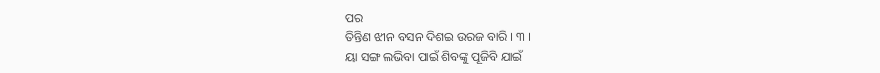ପର
ତିନ୍ତିଣ ଝୀନ ବସନ ଦିଶଇ ଉରଜ ବାରି । ୩ ।
ୟା ସଙ୍ଗ ଲଭିବା ପାଇଁ ଶିବଙ୍କୁ ପୂଜିବି ଯାଇଁ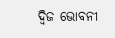ଦ୍ୱିଜ ଭୋବନୀ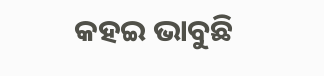କହଇ ଭାବୁଛି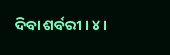ଦିବା ଶର୍ବରୀ । ୪ ।